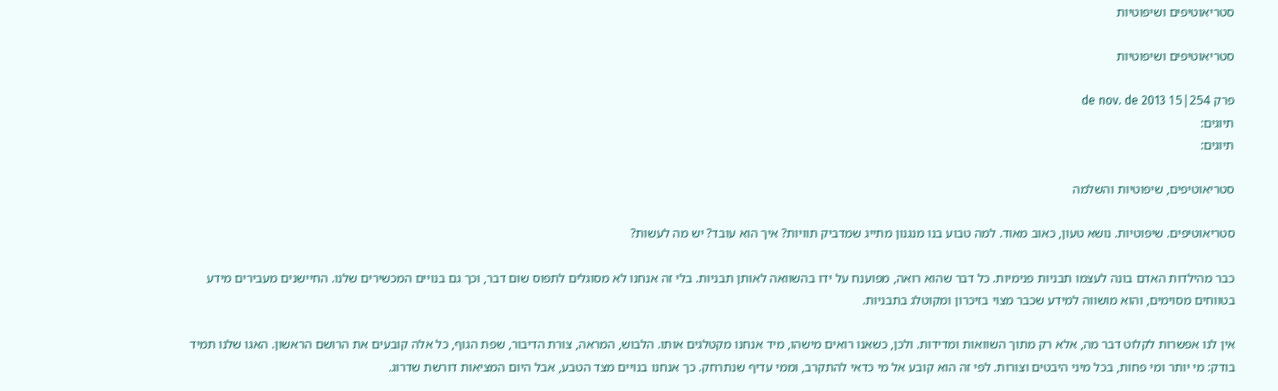סטריאוטיפים ושיפוטיות

סטריאוטיפים ושיפוטיות

פרק 254|15 de nov. de 2013
תיוגים:
תיוגים:

סטריאוטיפים, שיפוטיות והשלמה

סטריאוטיפים. שיפוטיות. נושא טעון, כאוב מאוד. למה טבוע בנו מנגנון מתייג שמדביק תוויות? איך הוא עובד? יש מה לעשות?

כבר מהילדות האדם בונה לעצמו תבניות פנימיות. כל דבר שהוא רואה, מפוענח על ידו בהשוואה לאותן תבניות. בלי זה אנחנו לא מסוגלים לתפוס שום דבר, וכך גם בנויים המכשירים שלנו. החיישנים מעבירים מידע בטווחים מסוימים, והוא מושווה למידע שכבר מצוי בזיכרון ומקוטלג בתבניות.

אין לנו אפשרות לקלוט דבר מה, אלא רק מתוך השוואות ומדידות. ולכן, כשאנו רואים מישהו, מיד אנחנו מקטלגים אותו. הלבוש, המראה, צורת הדיבור, שפת הגוף, כל אלה קובעים את הרושם הראשון. האגו שלנו תמיד בודק: מי יותר ומי פחות, בכל מיני היבטים וצורות. לפי זה הוא קובע אל מי כדאי להתקרב, וממי עדיף שנתרחק. כך אנחנו בנויים מצד הטבע, אבל היום המציאות דורשת שדרוג.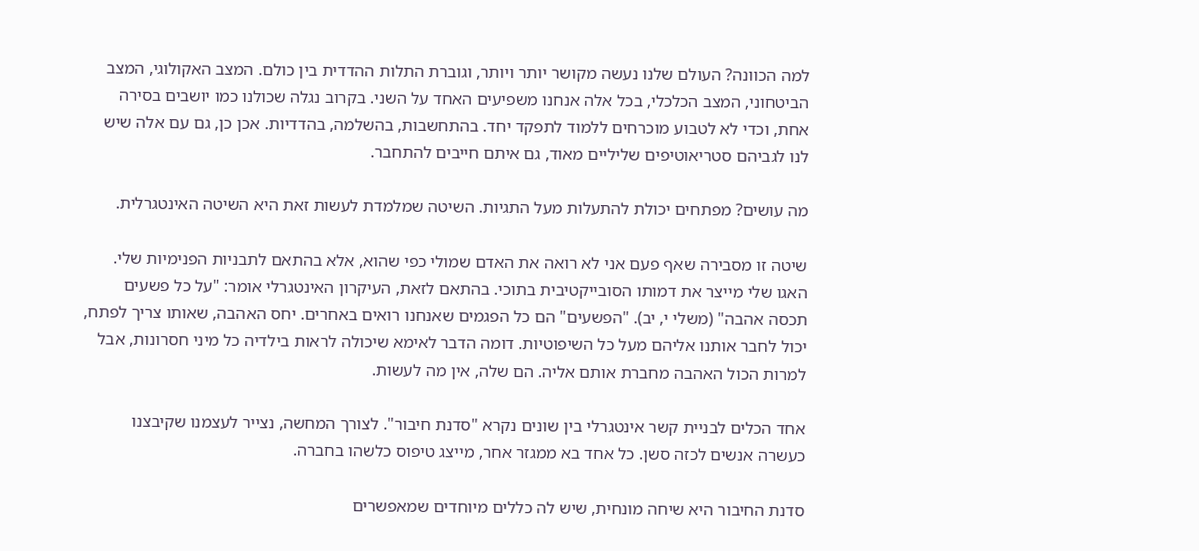למה הכוונה? העולם שלנו נעשה מקושר יותר ויותר, וגוברת התלות ההדדית בין כולם. המצב האקולוגי, המצב הביטחוני, המצב הכלכלי, בכל אלה אנחנו משפיעים האחד על השני. בקרוב נגלה שכולנו כמו יושבים בסירה אחת, וכדי לא לטבוע מוכרחים ללמוד לתפקד יחד. בהתחשבות, בהשלמה, בהדדיות. אכן כן, גם עם אלה שיש לנו לגביהם סטריאוטיפים שליליים מאוד, גם איתם חייבים להתחבר.

מה עושים? מפתחים יכולת להתעלות מעל התגיות. השיטה שמלמדת לעשות זאת היא השיטה האינטגרלית.

שיטה זו מסבירה שאף פעם אני לא רואה את האדם שמולי כפי שהוא, אלא בהתאם לתבניות הפנימיות שלי. האגו שלי מייצר את דמותו הסובייקטיבית בתוכי. בהתאם לזאת, העיקרון האינטגרלי אומר: "על כל פשעים תכסה אהבה" (משלי י, יב). "הפשעים" הם כל הפגמים שאנחנו רואים באחרים. יחס האהבה, שאותו צריך לפתח, יכול לחבר אותנו אליהם מעל כל השיפוטיות. דומה הדבר לאימא שיכולה לראות בילדיה כל מיני חסרונות, אבל למרות הכול האהבה מחברת אותם אליה. הם שלה, אין מה לעשות.

אחד הכלים לבניית קשר אינטגרלי בין שונים נקרא "סדנת חיבור". לצורך המחשה, נצייר לעצמנו שקיבצנו כעשרה אנשים לכזה סשן. כל אחד בא ממגזר אחר, מייצג טיפוס כלשהו בחברה.

סדנת החיבור היא שיחה מונחית, שיש לה כללים מיוחדים שמאפשרים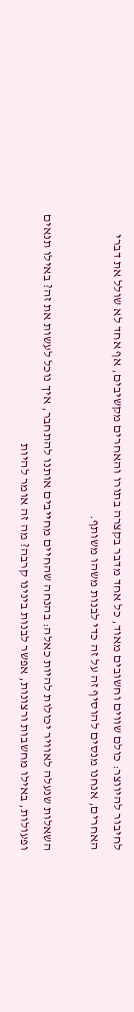לחיבור להיווצר: כולם שווים וחשובים מאוד, כל אחד מדבר בקצרה בתורו והאחרים מקשיבים, אף אחד לא שולל את דברי האחרים, אנחנו מנסים להוסיף זה על זה כדי לבנות משהו משותף.

השאלות שנעלה לאוויר יכולות להיות כאלה: בהנחה שהחיים מחייבים אותנו להתחבר, איך נוכל לעשות את זה? באילו תנאים ופעולות, באילו מחשבות ורצונות, אפשר לבנות בינינו קרבה? מה זה אומר להיות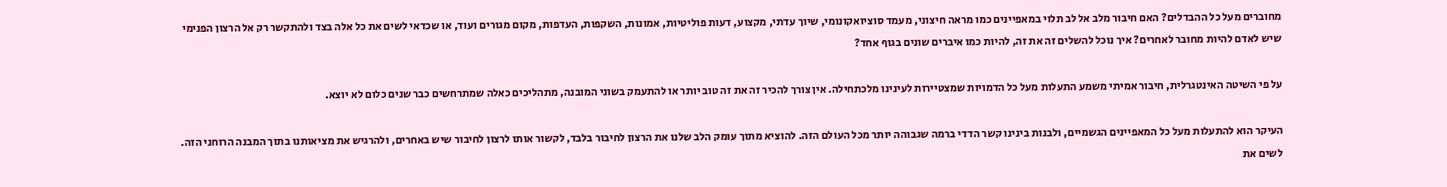מחוברים מעל כל ההבדלים? האם חיבור מלב אל לב תלוי במאפיינים כמו מראה חיצוני, מעמד סוציואקונומי, שיוך עדתי, מקצוע, דעות פוליטיות, אמונות, השקפות, העדפות, מקום מגורים ועוד, או שכדאי לשים את כל אלה בצד ולהתקשר רק אל הרצון הפנימי שיש לאדם להיות מחובר לאחרים? איך נוכל להשלים זה את זה, להיות כמו איברים שונים בגוף אחד?

על פי השיטה האינטגרלית, חיבור אמיתי משמע התעלות מעל כל הדמויות שמצטיירות לעינינו מלכתחילה. אין צורך להכיר זה את זה טוב יותר או להתעמק בשוני המובנה, מתהליכים כאלה שמתרחשים כבר שנים כלום לא יוצא.

העיקר הוא להתעלות מעל כל המאפיינים הגשמיים, ולבנות בינינו קשר הדדי ברמה שגבוהה יותר מכל העולם הזה. להוציא מתוך עומק הלב שלנו את הרצון לחיבור בלבד, לקשור אותו לרצון לחיבור שיש באחרים, ולהרגיש את מציאותנו בתוך המבנה הרוחני הזה. לשים את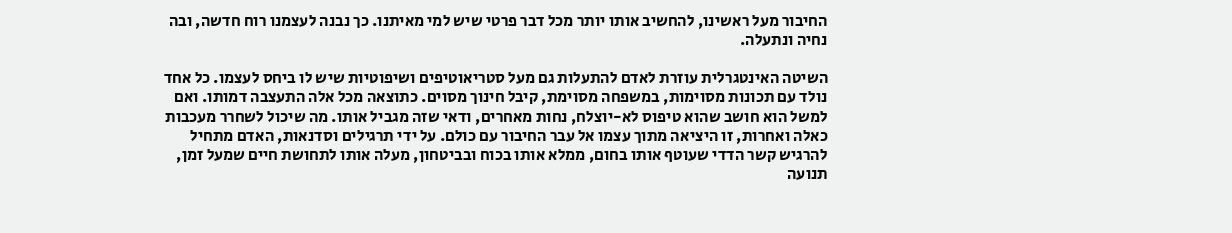החיבור מעל ראשינו, להחשיב אותו יותר מכל דבר פרטי שיש למי מאיתנו. כך נבנה לעצמנו רוח חדשה, ובה נחיה ונתעלה.

השיטה האינטגרלית עוזרת לאדם להתעלות גם מעל סטריאוטיפים ושיפוטיות שיש לו ביחס לעצמו. כל אחד נולד עם תכונות מסוימות, במשפחה מסוימת, קיבל חינוך מסוים. כתוצאה מכל אלה התעצבה דמותו. ואם למשל הוא חושב שהוא טיפוס לא-יוצלח, נחות מאחרים, ודאי שזה מגביל אותו. מה שיכול לשחרר מעכבות כאלה ואחרות, זו היציאה מתוך עצמו אל עבר החיבור עם כולם. על ידי תרגילים וסדנאות, האדם מתחיל להרגיש קשר הדדי שעוטף אותו בחום, ממלא אותו בכוח ובביטחון, מעלה אותו לתחושת חיים שמעל זמן, תנועה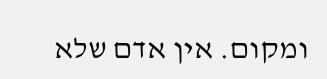ומקום. אין אדם שלא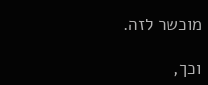מוכשר לזה.

וכך,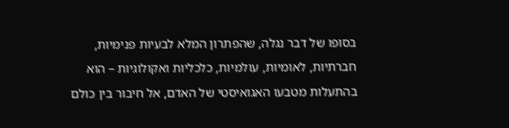בסופו של דבר נגלה, שהפתרון המלא לבעיות פנימיות, חברתיות, לאומיות, עולמיות, כלכליות ואקולוגיות – הוא בהתעלות מטבעו האגואיסטי של האדם, אל חיבור בין כולם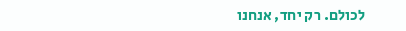לכולם. רק יחד, אנחנו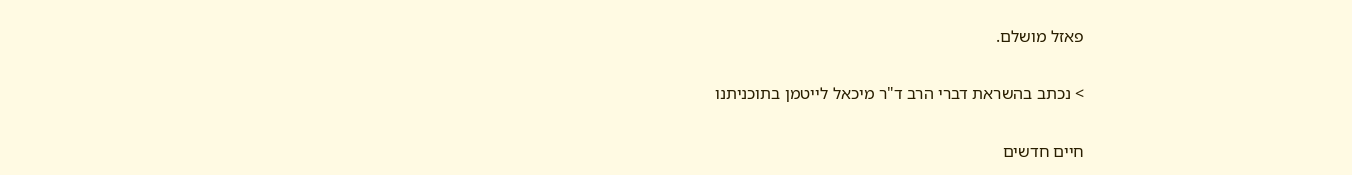פאזל מושלם.

> נכתב בהשראת דברי הרב ד"ר מיכאל לייטמן בתוכניתנו

חיים חדשים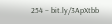254 – bit.ly/3ApXtbb